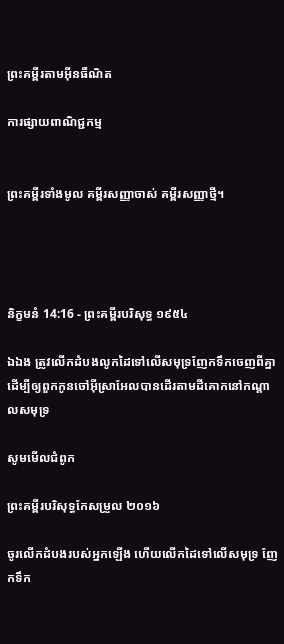ព្រះគម្ពីរតាមអ៊ីនធឺណិត

ការផ្សាយពាណិជ្ជកម្ម


ព្រះគម្ពីរទាំងមូល គម្ពីរសញ្ញាចាស់ គម្ពីរសញ្ញាថ្មី។




និក្ខមនំ 14:16 - ព្រះគម្ពីរបរិសុទ្ធ ១៩៥៤

ឯឯង ត្រូវលើកដំបងលូកដៃទៅលើសមុទ្រញែកទឹកចេញពីគ្នា ដើម្បីឲ្យពួកកូនចៅអ៊ីស្រាអែលបានដើរតាមដីគោកនៅកណ្តាលសមុទ្រ

សូមមើលជំពូក

ព្រះគម្ពីរបរិសុទ្ធកែសម្រួល ២០១៦

ចូរលើកដំបងរបស់អ្នកឡើង ហើយលើកដៃទៅលើសមុទ្រ ញែកទឹក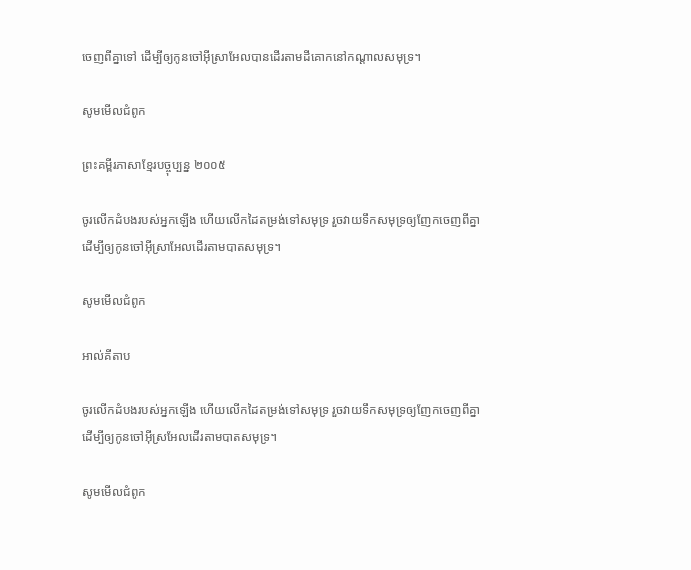ចេញពីគ្នាទៅ ដើម្បីឲ្យកូនចៅអ៊ីស្រា‌អែលបានដើរតាមដីគោកនៅកណ្ដាលសមុទ្រ។

សូមមើលជំពូក

ព្រះគម្ពីរភាសាខ្មែរបច្ចុប្បន្ន ២០០៥

ចូរលើកដំបងរបស់អ្នកឡើង ហើយលើកដៃតម្រង់ទៅសមុទ្រ រួចវាយទឹកសមុទ្រឲ្យញែកចេញពីគ្នា ដើម្បីឲ្យកូនចៅអ៊ីស្រា‌អែលដើរតាមបាតសមុទ្រ។

សូមមើលជំពូក

អាល់គីតាប

ចូរលើកដំបងរបស់អ្នកឡើង ហើយលើកដៃតម្រង់ទៅសមុទ្រ រួចវាយទឹកសមុទ្រឲ្យញែកចេញពីគ្នា ដើម្បីឲ្យកូនចៅអ៊ីស្រ‌អែលដើរតាមបាតសមុទ្រ។

សូមមើលជំពូក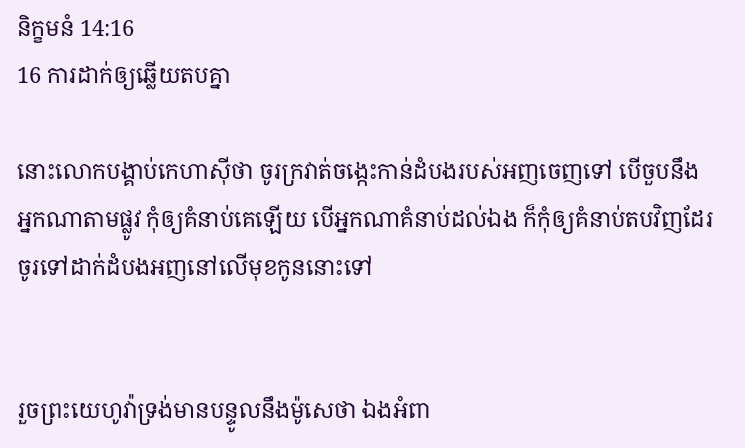និក្ខមនំ 14:16
16 ការដាក់ឲ្យឆ្លើយតបគ្នា

នោះលោកបង្គាប់កេហាស៊ីថា ចូរក្រវាត់ចង្កេះកាន់ដំបងរបស់អញចេញទៅ បើចួបនឹងអ្នកណាតាមផ្លូវ កុំឲ្យគំនាប់គេឡើយ បើអ្នកណាគំនាប់ដល់ឯង ក៏កុំឲ្យគំនាប់តបវិញដែរ ចូរទៅដាក់ដំបងអញនៅលើមុខកូននោះទៅ


រួចព្រះ‌យេហូវ៉ាទ្រង់មានបន្ទូលនឹងម៉ូសេថា ឯងអំពា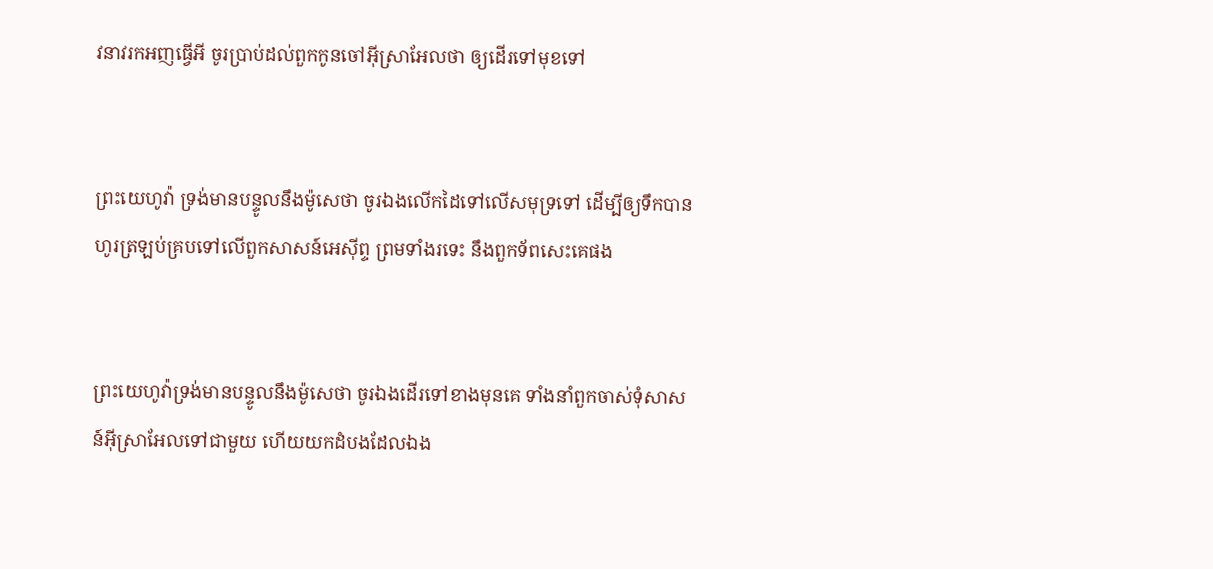វ‌នាវរកអញធ្វើអី ចូរប្រាប់ដល់ពួកកូនចៅអ៊ីស្រាអែលថា ឲ្យដើរទៅមុខទៅ


ព្រះ‌យេហូវ៉ា ទ្រង់មានបន្ទូលនឹងម៉ូសេថា ចូរឯងលើកដៃទៅលើសមុទ្រទៅ ដើម្បីឲ្យទឹកបានហូរត្រឡប់គ្របទៅលើពួកសាសន៍អេស៊ីព្ទ ព្រមទាំងរទេះ នឹងពួកទ័ពសេះគេផង


ព្រះ‌យេហូវ៉ាទ្រង់មានបន្ទូលនឹងម៉ូសេថា ចូរឯងដើរទៅខាងមុនគេ ទាំងនាំពួកចាស់‌ទុំសាសន៍អ៊ីស្រាអែលទៅជាមួយ ហើយយកដំបងដែលឯង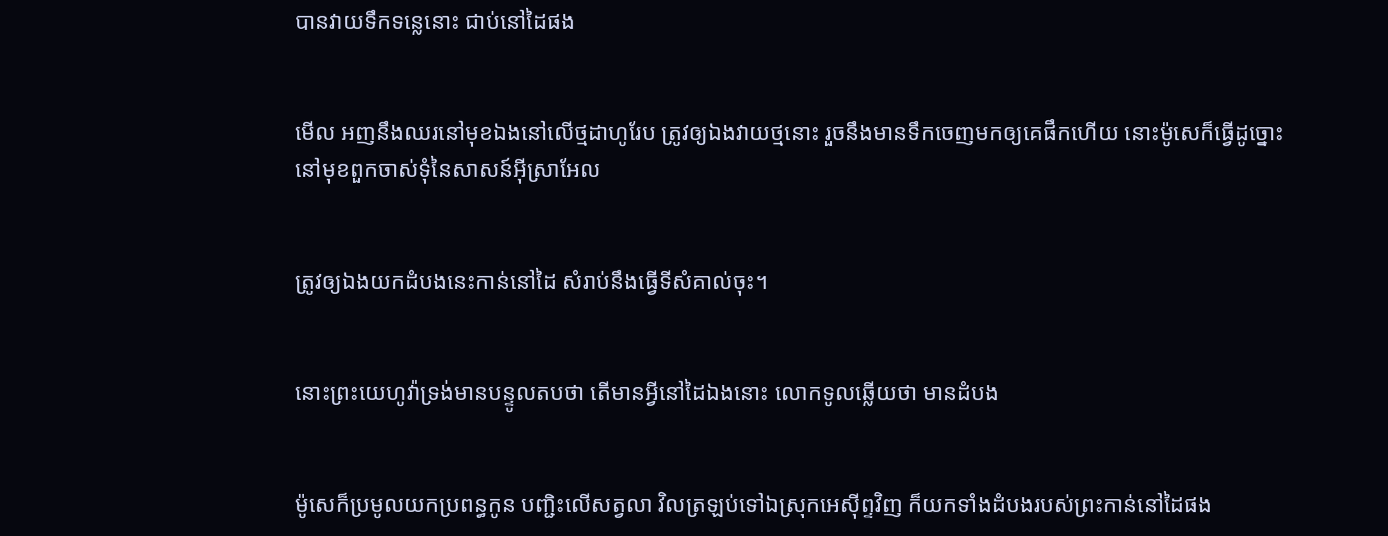បានវាយទឹកទន្លេនោះ ជាប់នៅដៃផង


មើល អញនឹងឈរនៅមុខឯងនៅលើថ្មដាហូរែប ត្រូវឲ្យឯងវាយថ្មនោះ រួចនឹងមានទឹកចេញមកឲ្យគេផឹកហើយ នោះម៉ូសេក៏ធ្វើដូច្នោះ នៅមុខពួកចាស់‌ទុំនៃសាសន៍អ៊ីស្រាអែល


ត្រូវឲ្យឯងយកដំបងនេះកាន់នៅដៃ សំរាប់នឹងធ្វើទីសំគាល់ចុះ។


នោះព្រះ‌យេហូវ៉ាទ្រង់មានបន្ទូលតបថា តើមានអ្វីនៅដៃឯងនោះ លោកទូលឆ្លើយថា មានដំបង


ម៉ូសេក៏ប្រមូលយកប្រពន្ធកូន បញ្ជិះលើសត្វលា វិលត្រឡប់ទៅឯស្រុកអេស៊ីព្ទវិញ ក៏យកទាំងដំបងរបស់ព្រះកាន់នៅដៃផង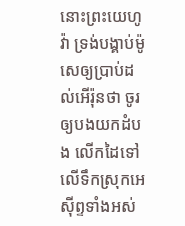នោះព្រះ‌យេហូវ៉ា ទ្រង់បង្គាប់ម៉ូសេឲ្យប្រាប់ដល់អើរ៉ុនថា ចូរឲ្យបងយកដំបង លើកដៃទៅលើទឹកស្រុកអេស៊ីព្ទទាំងអស់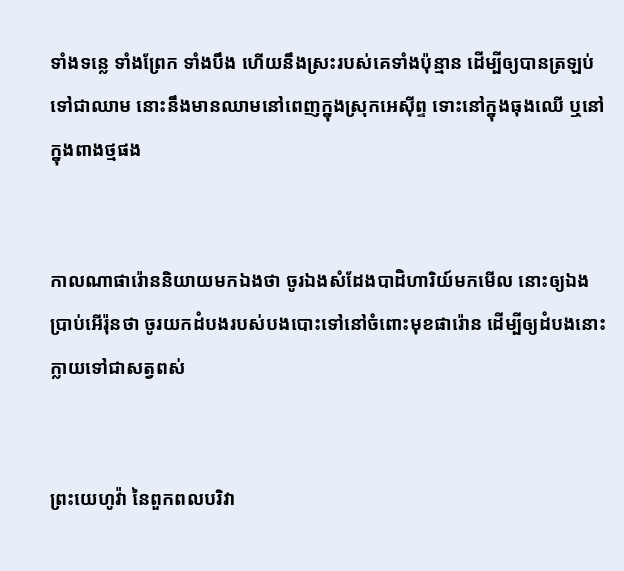ទាំងទន្លេ ទាំងព្រែក ទាំងបឹង ហើយនឹងស្រះរបស់គេទាំងប៉ុន្មាន ដើម្បីឲ្យបានត្រឡប់ទៅជាឈាម នោះនឹងមានឈាមនៅពេញក្នុងស្រុកអេស៊ីព្ទ ទោះនៅក្នុងធុងឈើ ឬនៅក្នុងពាងថ្មផង


កាលណាផារ៉ោននិយាយមកឯងថា ចូរឯងសំដែងបាដិហារិយ៍មកមើល នោះឲ្យឯងប្រាប់អើរ៉ុនថា ចូរយកដំបងរបស់បងបោះទៅនៅចំពោះមុខផារ៉ោន ដើម្បីឲ្យដំបងនោះក្លាយទៅជាសត្វពស់


ព្រះ‌យេហូវ៉ា នៃពួកពល‌បរិវា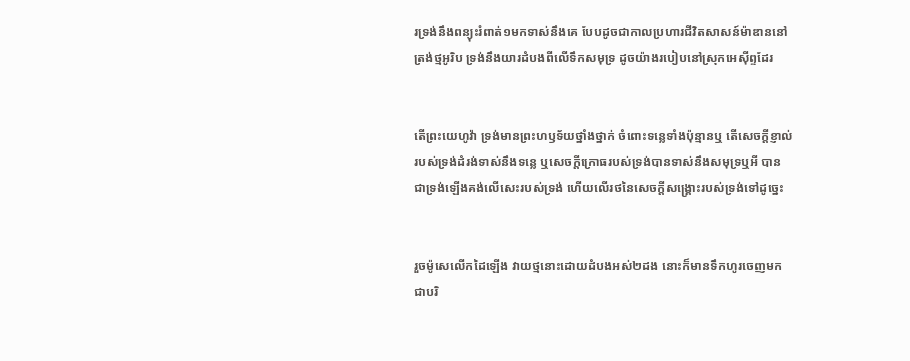រទ្រង់នឹងពន្យុះរំពាត់១មកទាស់នឹងគេ បែបដូចជាកាលប្រហារជីវិតសាសន៍ម៉ាឌាននៅត្រង់ថ្មអូរិប ទ្រង់នឹងយារដំបងពីលើទឹកសមុទ្រ ដូចយ៉ាងរបៀបនៅស្រុកអេស៊ីព្ទដែរ


តើព្រះ‌យេហូវ៉ា ទ្រង់មានព្រះ‌ហឫទ័យថ្នាំង‌ថ្នាក់ ចំពោះទន្លេទាំងប៉ុន្មានឬ តើសេចក្ដីខ្ញាល់របស់ទ្រង់ដំរង់ទាស់នឹងទន្លេ ឬសេចក្ដីក្រោធរបស់ទ្រង់បានទាស់នឹងសមុទ្រឬអី បានជាទ្រង់ឡើងគង់លើសេះរបស់ទ្រង់ ហើយលើរថនៃសេចក្ដីសង្គ្រោះរបស់ទ្រង់ទៅដូច្នេះ


រួចម៉ូសេលើកដៃឡើង វាយថ្មនោះដោយដំបងអស់២ដង នោះក៏មានទឹកហូរចេញមកជាបរិ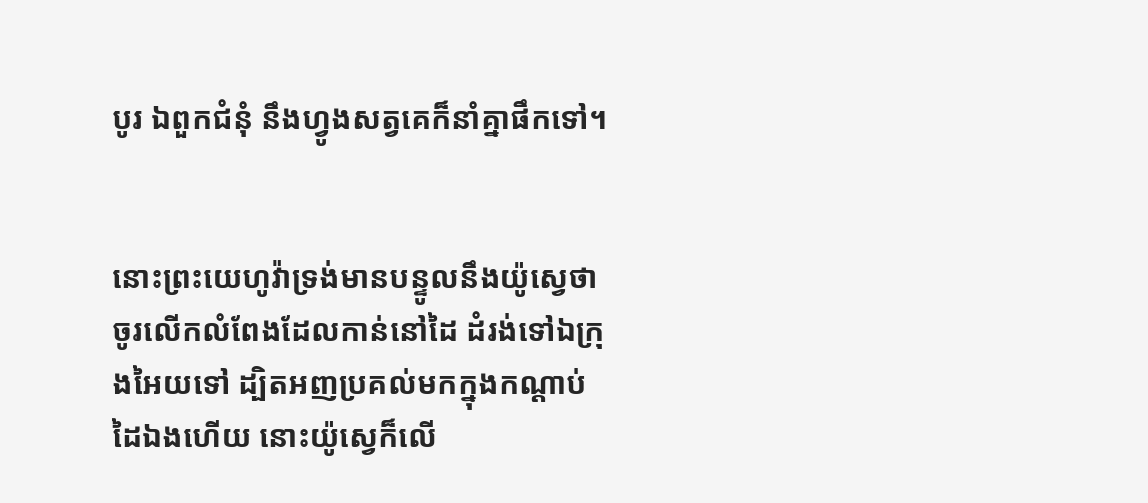បូរ ឯពួកជំនុំ នឹងហ្វូងសត្វគេក៏នាំគ្នាផឹកទៅ។


នោះព្រះ‌យេហូវ៉ាទ្រង់មានបន្ទូលនឹងយ៉ូស្វេថា ចូរលើកលំពែងដែលកាន់នៅដៃ ដំរង់ទៅឯក្រុងអៃយទៅ ដ្បិតអញប្រគល់មកក្នុងកណ្តាប់ដៃឯងហើយ នោះយ៉ូស្វេក៏លើ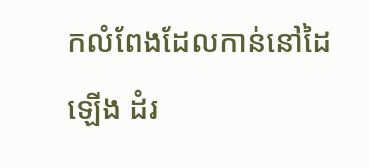កលំពែងដែលកាន់នៅដៃឡើង ដំរ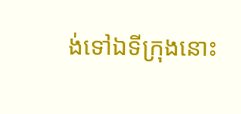ង់ទៅឯទីក្រុងនោះ